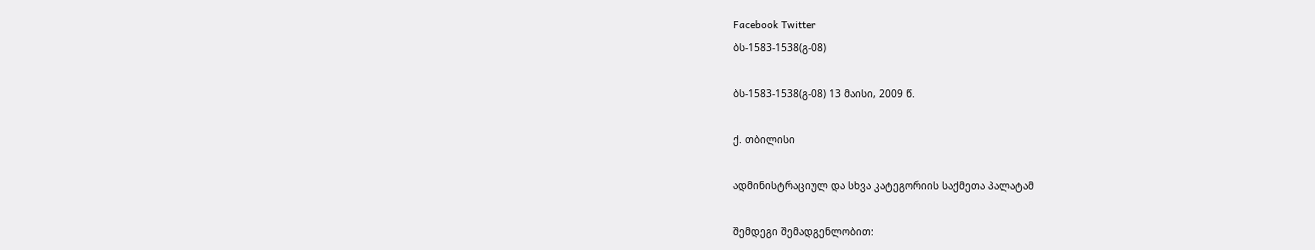Facebook Twitter
ბს-1583-1538(გ-08)

ბს-1583-1538(გ-08) 13 მაისი, 2009 წ.

ქ. თბილისი

ადმინისტრაციულ და სხვა კატეგორიის საქმეთა პალატამ

შემდეგი შემადგენლობით: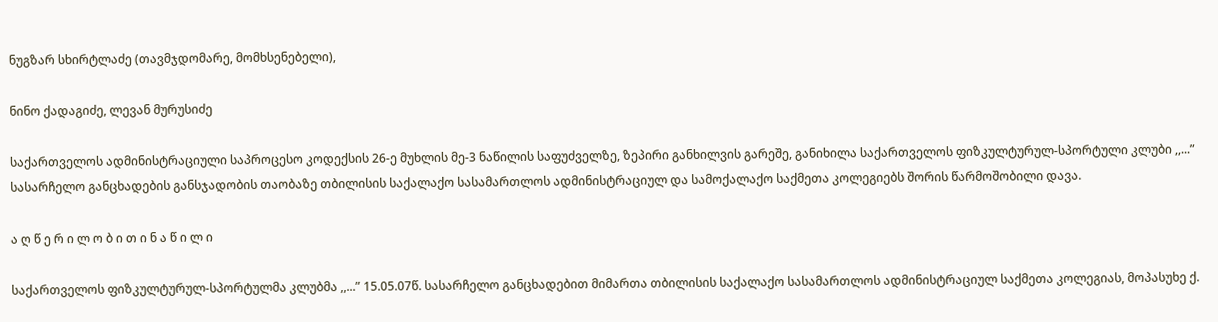ნუგზარ სხირტლაძე (თავმჯდომარე, მომხსენებელი),

ნინო ქადაგიძე, ლევან მურუსიძე

საქართველოს ადმინისტრაციული საპროცესო კოდექსის 26-ე მუხლის მე-3 ნაწილის საფუძველზე, ზეპირი განხილვის გარეშე, განიხილა საქართველოს ფიზკულტურულ-სპორტული კლუბი ,,...” სასარჩელო განცხადების განსჯადობის თაობაზე თბილისის საქალაქო სასამართლოს ადმინისტრაციულ და სამოქალაქო საქმეთა კოლეგიებს შორის წარმოშობილი დავა.

ა ღ წ ე რ ი ლ ო ბ ი თ ი ნ ა წ ი ლ ი

საქართველოს ფიზკულტურულ-სპორტულმა კლუბმა ,,...” 15.05.07წ. სასარჩელო განცხადებით მიმართა თბილისის საქალაქო სასამართლოს ადმინისტრაციულ საქმეთა კოლეგიას, მოპასუხე ქ.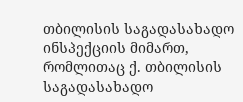თბილისის საგადასახადო ინსპექციის მიმართ, რომლითაც ქ. თბილისის საგადასახადო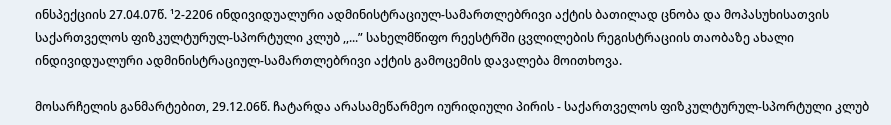ინსპექციის 27.04.07წ. ¹2-2206 ინდივიდუალური ადმინისტრაციულ-სამართლებრივი აქტის ბათილად ცნობა და მოპასუხისათვის საქართველოს ფიზკულტურულ-სპორტული კლუბ ,,...” სახელმწიფო რეესტრში ცვლილების რეგისტრაციის თაობაზე ახალი ინდივიდუალური ადმინისტრაციულ-სამართლებრივი აქტის გამოცემის დავალება მოითხოვა.

მოსარჩელის განმარტებით, 29.12.06წ. ჩატარდა არასამეწარმეო იურიდიული პირის - საქართველოს ფიზკულტურულ-სპორტული კლუბ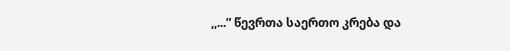,,...” წევრთა საერთო კრება და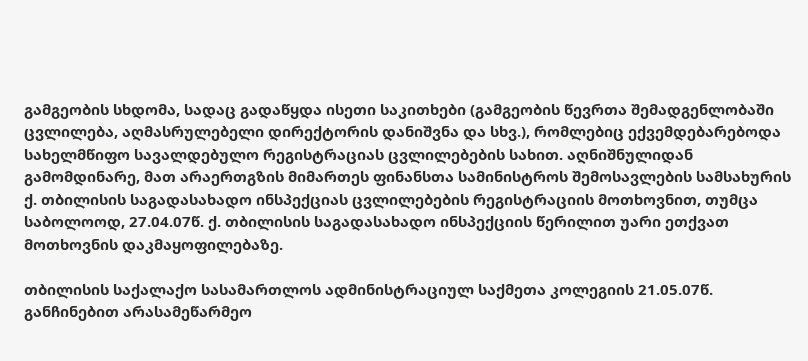გამგეობის სხდომა, სადაც გადაწყდა ისეთი საკითხები (გამგეობის წევრთა შემადგენლობაში ცვლილება, აღმასრულებელი დირექტორის დანიშვნა და სხვ.), რომლებიც ექვემდებარებოდა სახელმწიფო სავალდებულო რეგისტრაციას ცვლილებების სახით. აღნიშნულიდან გამომდინარე, მათ არაერთგზის მიმართეს ფინანსთა სამინისტროს შემოსავლების სამსახურის ქ. თბილისის საგადასახადო ინსპექციას ცვლილებების რეგისტრაციის მოთხოვნით, თუმცა საბოლოოდ, 27.04.07წ. ქ. თბილისის საგადასახადო ინსპექციის წერილით უარი ეთქვათ მოთხოვნის დაკმაყოფილებაზე.

თბილისის საქალაქო სასამართლოს ადმინისტრაციულ საქმეთა კოლეგიის 21.05.07წ. განჩინებით არასამეწარმეო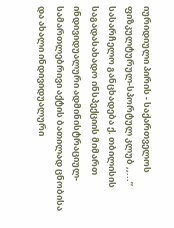იურიდიული პირის - საქართველოს ფიზკულტურულ-სპორტულ კლუბ ,,...” სასარჩელო განცხადება ქ. თბილისის საგადასახადო ინსპექციის მიმართ ინდივიდუალური ადმინისტრაციულ-სამართლებრივი აქტის ბათილად ცნობისა და ახალი ინდივიდუალური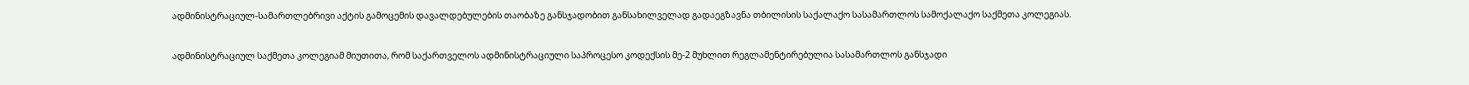ადმინისტრაციულ-სამართლებრივი აქტის გამოცემის დავალდებულების თაობაზე განსჯადობით განსახილველად გადაეგზავნა თბილისის საქალაქო სასამართლოს სამოქალაქო საქმეთა კოლეგიას.

ადმინისტრაციულ საქმეთა კოლეგიამ მიუთითა, რომ საქართველოს ადმინისტრაციული საპროცესო კოდექსის მე-2 მუხლით რეგლამენტირებულია სასამართლოს განსჯადი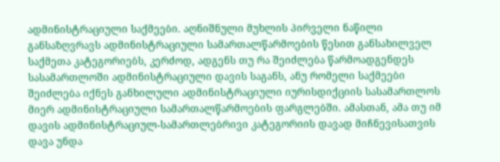ადმინისტრაციული საქმეები. აღნიშნული მუხლის პირველი ნაწილი განსაზღვრავს ადმინისტრაციული სამართალწარმოების წესით განსახილველ საქმეთა კატეგორიებს, კერძოდ, ადგენს თუ რა შეიძლება წარმოადგენდეს სასამართლოში ადმინისტრაციული დავის საგანს, ანუ რომელი საქმეები შეიძლება იქნეს განხილული ადმინისტრაციული იურისდიქციის სასამართლოს მიერ ადმინისტრაციული სამართალწარმოების ფარგლებში. ამასთან, ამა თუ იმ დავის ადმინისტრაციულ-სამართლებრივი კატეგორიის დავად მიჩნევისათვის დავა უნდა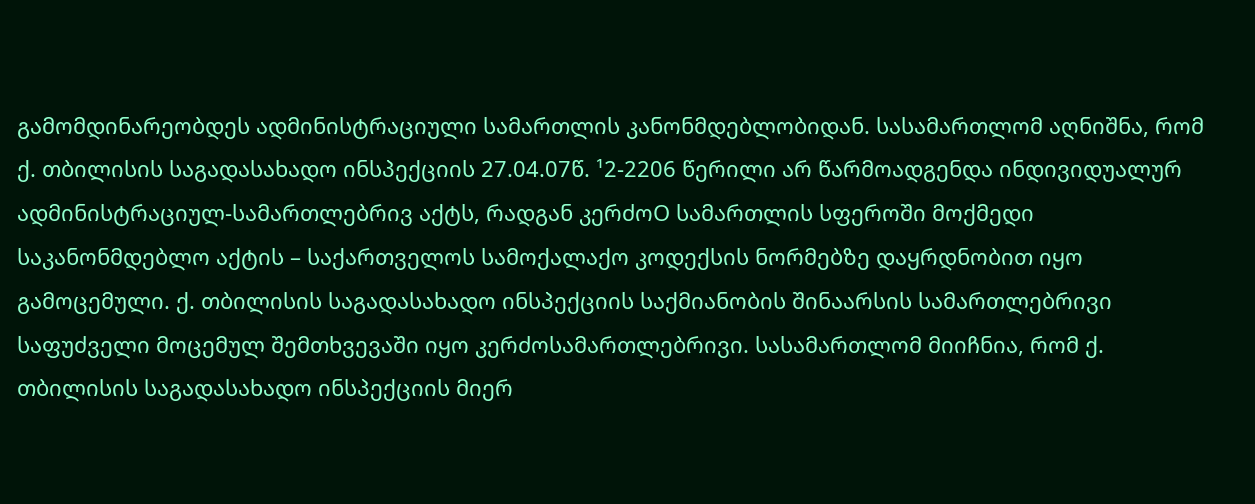გამომდინარეობდეს ადმინისტრაციული სამართლის კანონმდებლობიდან. სასამართლომ აღნიშნა, რომ ქ. თბილისის საგადასახადო ინსპექციის 27.04.07წ. ¹2-2206 წერილი არ წარმოადგენდა ინდივიდუალურ ადმინისტრაციულ-სამართლებრივ აქტს, რადგან კერძოO სამართლის სფეროში მოქმედი საკანონმდებლო აქტის – საქართველოს სამოქალაქო კოდექსის ნორმებზე დაყრდნობით იყო გამოცემული. ქ. თბილისის საგადასახადო ინსპექციის საქმიანობის შინაარსის სამართლებრივი საფუძველი მოცემულ შემთხვევაში იყო კერძოსამართლებრივი. სასამართლომ მიიჩნია, რომ ქ. თბილისის საგადასახადო ინსპექციის მიერ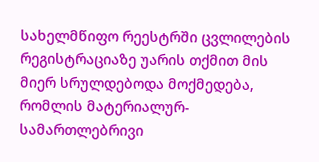სახელმწიფო რეესტრში ცვლილების რეგისტრაციაზე უარის თქმით მის მიერ სრულდებოდა მოქმედება, რომლის მატერიალურ-სამართლებრივი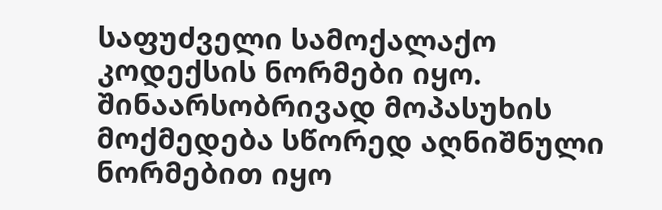საფუძველი სამოქალაქო კოდექსის ნორმები იყო. შინაარსობრივად მოპასუხის მოქმედება სწორედ აღნიშნული ნორმებით იყო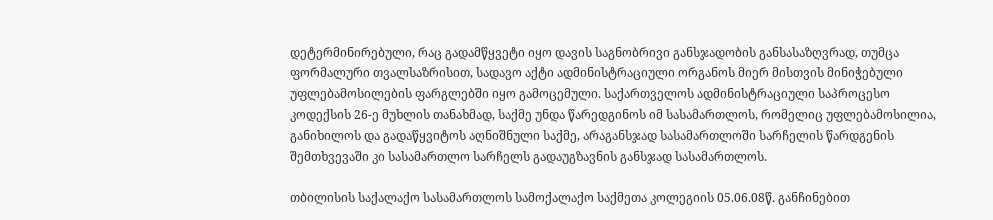დეტერმინირებული, რაც გადამწყვეტი იყო დავის საგნობრივი განსჯადობის განსასაზღვრად, თუმცა ფორმალური თვალსაზრისით, სადავო აქტი ადმინისტრაციული ორგანოს მიერ მისთვის მინიჭებული უფლებამოსილების ფარგლებში იყო გამოცემული. საქართველოს ადმინისტრაციული საპროცესო კოდექსის 26-ე მუხლის თანახმად, საქმე უნდა წარედგინოს იმ სასამართლოს, რომელიც უფლებამოსილია, განიხილოს და გადაწყვიტოს აღნიშნული საქმე, არაგანსჯად სასამართლოში სარჩელის წარდგენის შემთხვევაში კი სასამართლო სარჩელს გადაუგზავნის განსჯად სასამართლოს.

თბილისის საქალაქო სასამართლოს სამოქალაქო საქმეთა კოლეგიის 05.06.08წ. განჩინებით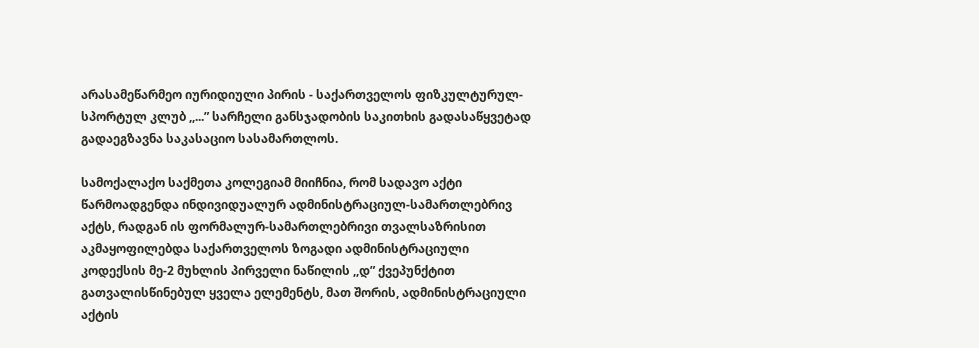არასამეწარმეო იურიდიული პირის - საქართველოს ფიზკულტურულ-სპორტულ კლუბ ,,...” სარჩელი განსჯადობის საკითხის გადასაწყვეტად გადაეგზავნა საკასაციო სასამართლოს.

სამოქალაქო საქმეთა კოლეგიამ მიიჩნია, რომ სადავო აქტი წარმოადგენდა ინდივიდუალურ ადმინისტრაციულ-სამართლებრივ აქტს, რადგან ის ფორმალურ-სამართლებრივი თვალსაზრისით აკმაყოფილებდა საქართველოს ზოგადი ადმინისტრაციული კოდექსის მე-2 მუხლის პირველი ნაწილის ,,დ” ქვეპუნქტით გათვალისწინებულ ყველა ელემენტს, მათ შორის, ადმინისტრაციული აქტის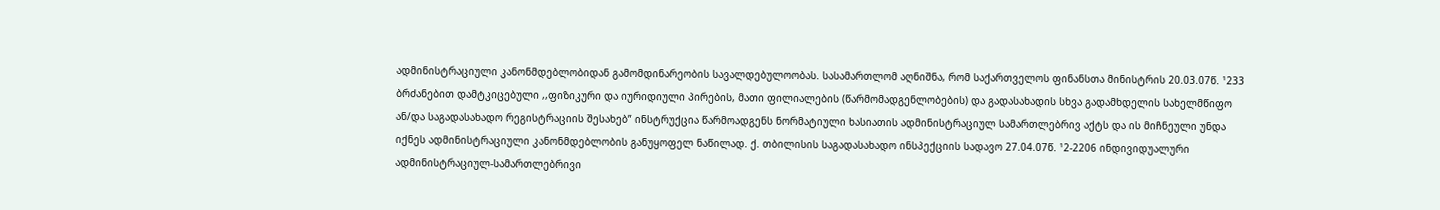ადმინისტრაციული კანონმდებლობიდან გამომდინარეობის სავალდებულოობას. სასამართლომ აღნიშნა, რომ საქართველოს ფინანსთა მინისტრის 20.03.07წ. ¹233 ბრძანებით დამტკიცებული ,,ფიზიკური და იურიდიული პირების, მათი ფილიალების (წარმომადგენლობების) და გადასახადის სხვა გადამხდელის სახელმწიფო ან/და საგადასახადო რეგისტრაციის შესახებ” ინსტრუქცია წარმოადგენს ნორმატიული ხასიათის ადმინისტრაციულ სამართლებრივ აქტს და ის მიჩნეული უნდა იქნეს ადმინისტრაციული კანონმდებლობის განუყოფელ ნაწილად. ქ. თბილისის საგადასახადო ინსპექციის სადავო 27.04.07წ. ¹2-2206 ინდივიდუალური ადმინისტრაციულ-სამართლებრივი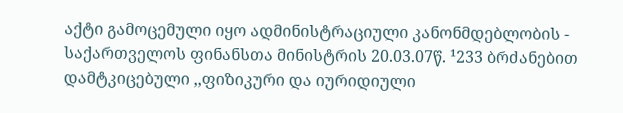აქტი გამოცემული იყო ადმინისტრაციული კანონმდებლობის - საქართველოს ფინანსთა მინისტრის 20.03.07წ. ¹233 ბრძანებით დამტკიცებული ,,ფიზიკური და იურიდიული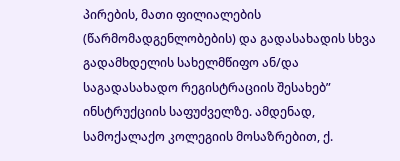პირების, მათი ფილიალების (წარმომადგენლობების) და გადასახადის სხვა გადამხდელის სახელმწიფო ან/და საგადასახადო რეგისტრაციის შესახებ” ინსტრუქციის საფუძველზე. ამდენად, სამოქალაქო კოლეგიის მოსაზრებით, ქ.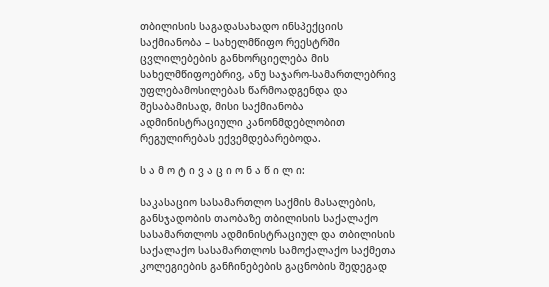თბილისის საგადასახადო ინსპექციის საქმიანობა – სახელმწიფო რეესტრში ცვლილებების განხორციელება მის სახელმწიფოებრივ, ანუ საჯარო-სამართლებრივ უფლებამოსილებას წარმოადგენდა და შესაბამისად, მისი საქმიანობა ადმინისტრაციული კანონმდებლობით რეგულირებას ექვემდებარებოდა.

ს ა მ ო ტ ი ვ ა ც ი ო ნ ა წ ი ლ ი:

საკასაციო სასამართლო საქმის მასალების, განსჯადობის თაობაზე თბილისის საქალაქო სასამართლოს ადმინისტრაციულ და თბილისის საქალაქო სასამართლოს სამოქალაქო საქმეთა კოლეგიების განჩინებების გაცნობის შედეგად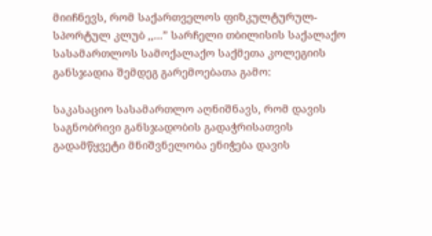მიიჩნევს, რომ საქართველოს ფიზკულტურულ-სპორტულ კლუბ ,,...” სარჩელი თბილისის საქალაქო სასამართლოს სამოქალაქო საქმეთა კოლეგიის განსჯადია შემდეგ გარემოებათა გამო:

საკასაციო სასამართლო აღნიშნავს, რომ დავის საგნობრივი განსჯადობის გადაჭრისათვის გადამწყვეტი მნიშვნელობა ენიჭება დავის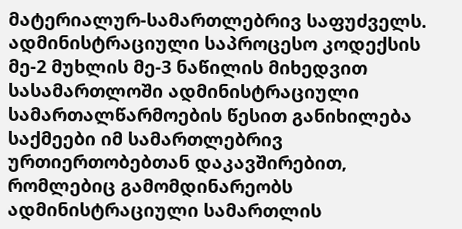მატერიალურ-სამართლებრივ საფუძველს. ადმინისტრაციული საპროცესო კოდექსის მე-2 მუხლის მე-3 ნაწილის მიხედვით სასამართლოში ადმინისტრაციული სამართალწარმოების წესით განიხილება საქმეები იმ სამართლებრივ ურთიერთობებთან დაკავშირებით, რომლებიც გამომდინარეობს ადმინისტრაციული სამართლის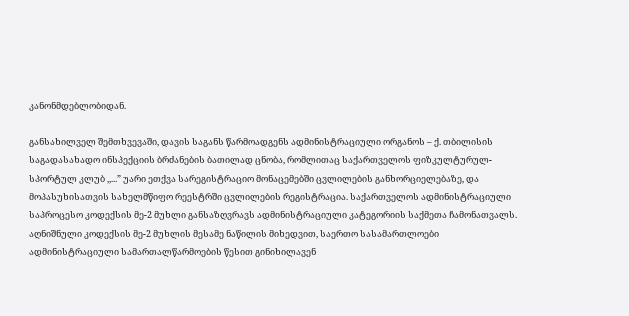კანონმდებლობიდან.

განსახილველ შემთხვევაში, დავის საგანს წარმოადგენს ადმინისტრაციული ორგანოს – ქ. თბილისის საგადასახადო ინსპექციის ბრძანების ბათილად ცნობა, რომლითაც საქართველოს ფიზკულტურულ-სპორტულ კლუბ ,,...” უარი ეთქვა სარეგისტრაციო მონაცემებში ცვლილების განხორციელებაზე, და მოპასუხისათვის სახელმწიფო რეესტრში ცვლილების რეგისტრაცია. საქართველოს ადმინისტრაციული საპროცესო კოდექსის მე-2 მუხლი განსაზღვრავს ადმინისტრაციული კატეგორიის საქმეთა ჩამონათვალს. აღნიშნული კოდექსის მე-2 მუხლის მესამე ნაწილის მიხედვით, საერთო სასამართლოები ადმინისტრაციული სამართალწარმოების წესით გინიხილავენ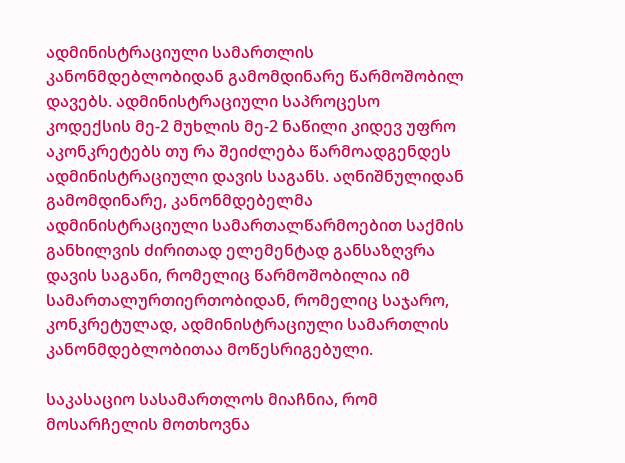ადმინისტრაციული სამართლის კანონმდებლობიდან გამომდინარე წარმოშობილ დავებს. ადმინისტრაციული საპროცესო კოდექსის მე-2 მუხლის მე-2 ნაწილი კიდევ უფრო აკონკრეტებს თუ რა შეიძლება წარმოადგენდეს ადმინისტრაციული დავის საგანს. აღნიშნულიდან გამომდინარე, კანონმდებელმა ადმინისტრაციული სამართალწარმოებით საქმის განხილვის ძირითად ელემენტად განსაზღვრა დავის საგანი, რომელიც წარმოშობილია იმ სამართალურთიერთობიდან, რომელიც საჯარო, კონკრეტულად, ადმინისტრაციული სამართლის კანონმდებლობითაა მოწესრიგებული.

საკასაციო სასამართლოს მიაჩნია, რომ მოსარჩელის მოთხოვნა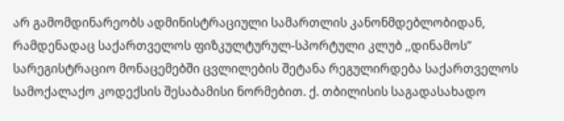არ გამომდინარეობს ადმინისტრაციული სამართლის კანონმდებლობიდან, რამდენადაც საქართველოს ფიზკულტურულ-სპორტული კლუბ ,,დინამოს” სარეგისტრაციო მონაცემებში ცვლილების შეტანა რეგულირდება საქართველოს სამოქალაქო კოდექსის შესაბამისი ნორმებით. ქ. თბილისის საგადასახადო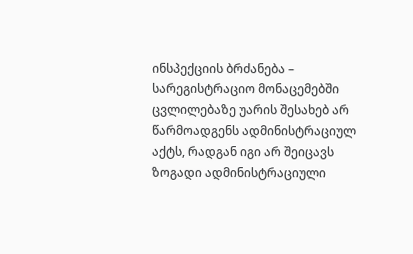ინსპექციის ბრძანება – სარეგისტრაციო მონაცემებში ცვლილებაზე უარის შესახებ არ წარმოადგენს ადმინისტრაციულ აქტს, რადგან იგი არ შეიცავს ზოგადი ადმინისტრაციული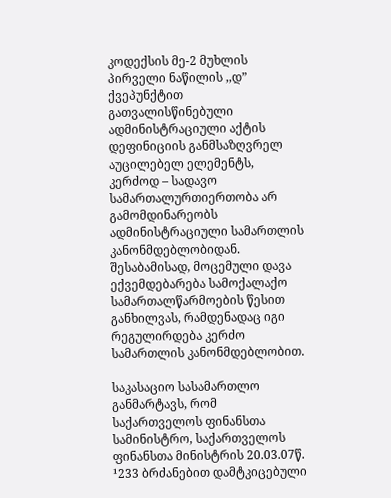კოდექსის მე-2 მუხლის პირველი ნაწილის ,,დ” ქვეპუნქტით გათვალისწინებული ადმინისტრაციული აქტის დეფინიციის განმსაზღვრელ აუცილებელ ელემენტს, კერძოდ – სადავო სამართალურთიერთობა არ გამომდინარეობს ადმინისტრაციული სამართლის კანონმდებლობიდან. შესაბამისად, მოცემული დავა ექვემდებარება სამოქალაქო სამართალწარმოების წესით განხილვას, რამდენადაც იგი რეგულირდება კერძო სამართლის კანონმდებლობით.

საკასაციო სასამართლო განმარტავს, რომ საქართველოს ფინანსთა სამინისტრო, საქართველოს ფინანსთა მინისტრის 20.03.07წ. ¹233 ბრძანებით დამტკიცებული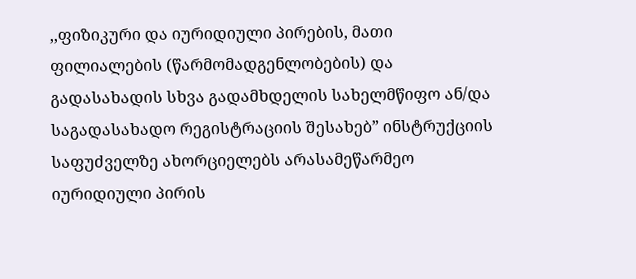,,ფიზიკური და იურიდიული პირების, მათი ფილიალების (წარმომადგენლობების) და გადასახადის სხვა გადამხდელის სახელმწიფო ან/და საგადასახადო რეგისტრაციის შესახებ” ინსტრუქციის საფუძველზე ახორციელებს არასამეწარმეო იურიდიული პირის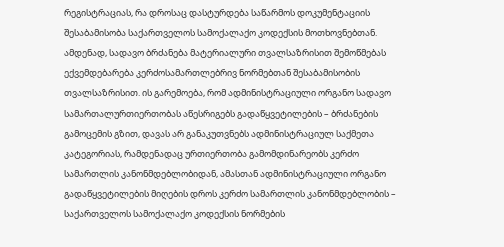რეგისტრაციას, რა დროსაც დასტურდება საწარმოს დოკუმენტაციის შესაბამისობა საქართველოს სამოქალაქო კოდექსის მოთხოვნებთან. ამდენად, სადავო ბრძანება მატერიალური თვალსაზრისით შემოწმებას ექვემდებარება კერძოსამართლებრივ ნორმებთან შესაბამისობის თვალსაზრისით. ის გარემოება, რომ ადმინისტრაციული ორგანო სადავო სამართალურთიერთობას აწესრიგებს გადაწყვეტილების – ბრძანების გამოცემის გზით, დავას არ განაკუთვნებს ადმინისტრაციულ საქმეთა კატეგორიას, რამდენადაც ურთიერთობა გამომდინარეობს კერძო სამართლის კანონმდებლობიდან, ამასთან ადმინისტრაციული ორგანო გადაწყვეტილების მიღების დროს კერძო სამართლის კანონმდებლობის – საქართველოს სამოქალაქო კოდექსის ნორმების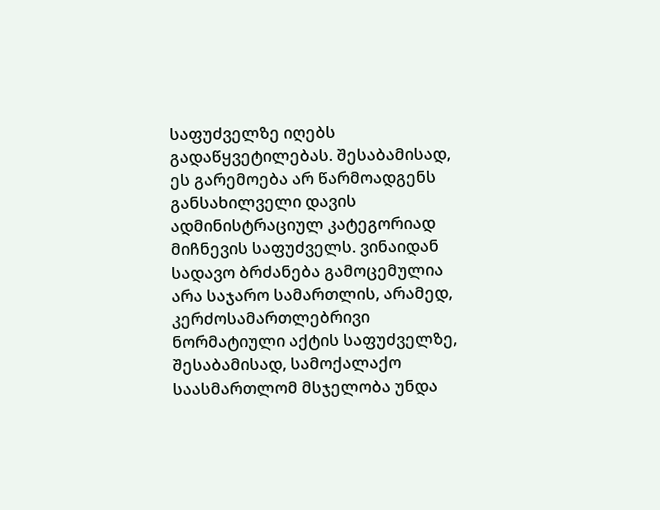საფუძველზე იღებს გადაწყვეტილებას. შესაბამისად, ეს გარემოება არ წარმოადგენს განსახილველი დავის ადმინისტრაციულ კატეგორიად მიჩნევის საფუძველს. ვინაიდან სადავო ბრძანება გამოცემულია არა საჯარო სამართლის, არამედ, კერძოსამართლებრივი ნორმატიული აქტის საფუძველზე, შესაბამისად, სამოქალაქო საასმართლომ მსჯელობა უნდა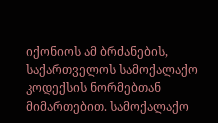იქონიოს ამ ბრძანების, საქართველოს სამოქალაქო კოდექსის ნორმებთან მიმართებით. სამოქალაქო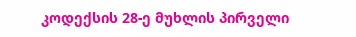კოდექსის 28-ე მუხლის პირველი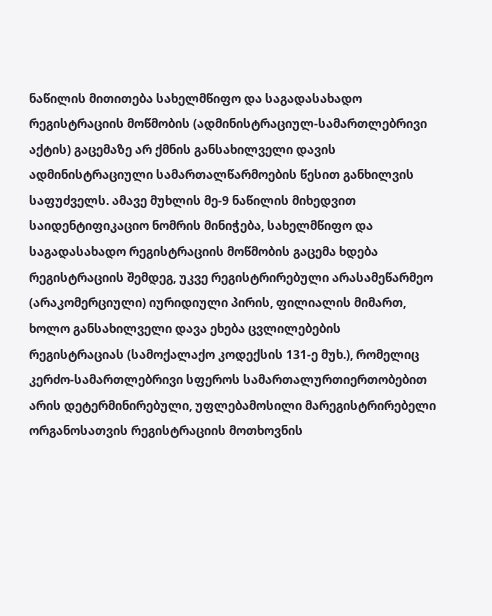ნაწილის მითითება სახელმწიფო და საგადასახადო რეგისტრაციის მოწმობის (ადმინისტრაციულ-სამართლებრივი აქტის) გაცემაზე არ ქმნის განსახილველი დავის ადმინისტრაციული სამართალწარმოების წესით განხილვის საფუძველს. ამავე მუხლის მე-9 ნაწილის მიხედვით საიდენტიფიკაციო ნომრის მინიჭება, სახელმწიფო და საგადასახადო რეგისტრაციის მოწმობის გაცემა ხდება რეგისტრაციის შემდეგ, უკვე რეგისტრირებული არასამეწარმეო (არაკომერციული) იურიდიული პირის, ფილიალის მიმართ, ხოლო განსახილველი დავა ეხება ცვლილებების რეგისტრაციას (სამოქალაქო კოდექსის 131-ე მუხ.), რომელიც კერძო-სამართლებრივი სფეროს სამართალურთიერთობებით არის დეტერმინირებული, უფლებამოსილი მარეგისტრირებელი ორგანოსათვის რეგისტრაციის მოთხოვნის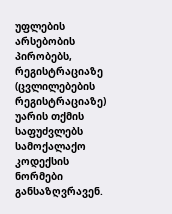უფლების არსებობის პირობებს, რეგისტრაციაზე (ცვლილებების რეგისტრაციაზე) უარის თქმის საფუძვლებს სამოქალაქო კოდექსის ნორმები განსაზღვრავენ.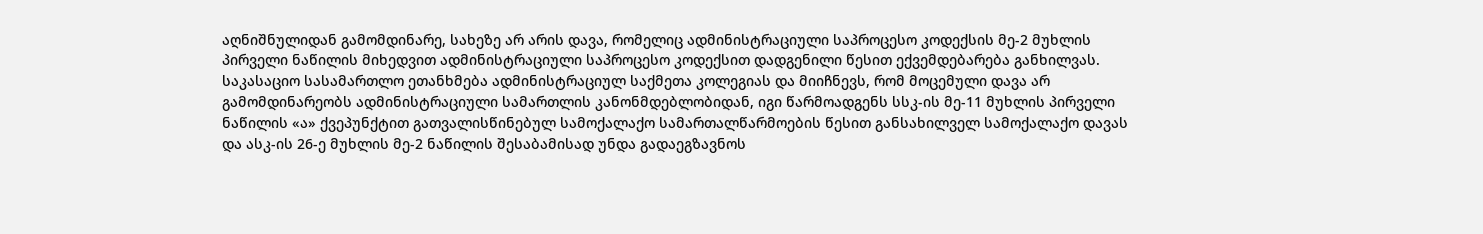აღნიშნულიდან გამომდინარე, სახეზე არ არის დავა, რომელიც ადმინისტრაციული საპროცესო კოდექსის მე-2 მუხლის პირველი ნაწილის მიხედვით ადმინისტრაციული საპროცესო კოდექსით დადგენილი წესით ექვემდებარება განხილვას. საკასაციო სასამართლო ეთანხმება ადმინისტრაციულ საქმეთა კოლეგიას და მიიჩნევს, რომ მოცემული დავა არ გამომდინარეობს ადმინისტრაციული სამართლის კანონმდებლობიდან, იგი წარმოადგენს სსკ-ის მე-11 მუხლის პირველი ნაწილის «ა» ქვეპუნქტით გათვალისწინებულ სამოქალაქო სამართალწარმოების წესით განსახილველ სამოქალაქო დავას და ასკ-ის 26-ე მუხლის მე-2 ნაწილის შესაბამისად უნდა გადაეგზავნოს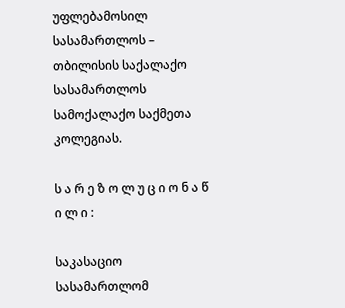უფლებამოსილ სასამართლოს – თბილისის საქალაქო სასამართლოს სამოქალაქო საქმეთა კოლეგიას.

ს ა რ ე ზ ო ლ უ ც ი ო ნ ა წ ი ლ ი :

საკასაციო სასამართლომ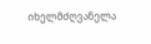იხელმძღვანელა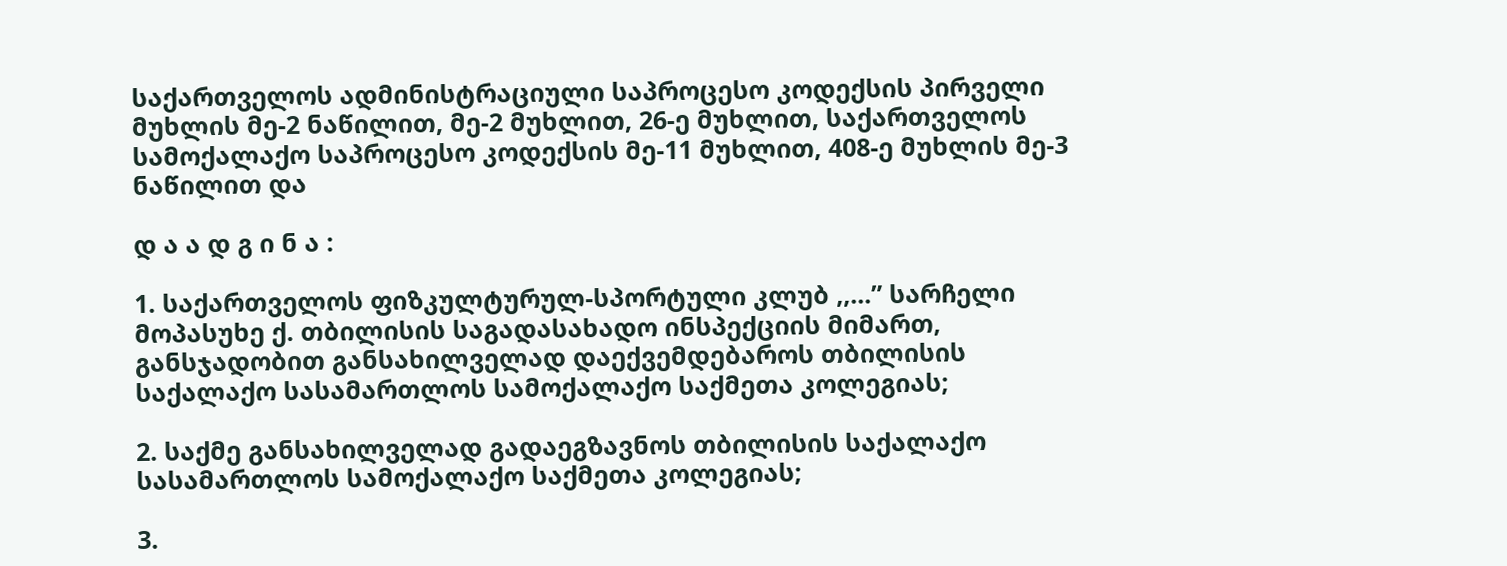საქართველოს ადმინისტრაციული საპროცესო კოდექსის პირველი მუხლის მე-2 ნაწილით, მე-2 მუხლით, 26-ე მუხლით, საქართველოს სამოქალაქო საპროცესო კოდექსის მე-11 მუხლით, 408-ე მუხლის მე-3 ნაწილით და

დ ა ა დ გ ი ნ ა :

1. საქართველოს ფიზკულტურულ-სპორტული კლუბ ,,...” სარჩელი მოპასუხე ქ. თბილისის საგადასახადო ინსპექციის მიმართ, განსჯადობით განსახილველად დაექვემდებაროს თბილისის საქალაქო სასამართლოს სამოქალაქო საქმეთა კოლეგიას;

2. საქმე განსახილველად გადაეგზავნოს თბილისის საქალაქო სასამართლოს სამოქალაქო საქმეთა კოლეგიას;

3.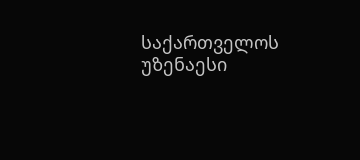საქართველოს უზენაესი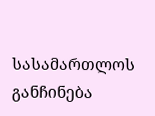სასამართლოს განჩინება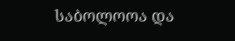საბოლოოა და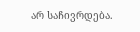არ საჩივრდება.